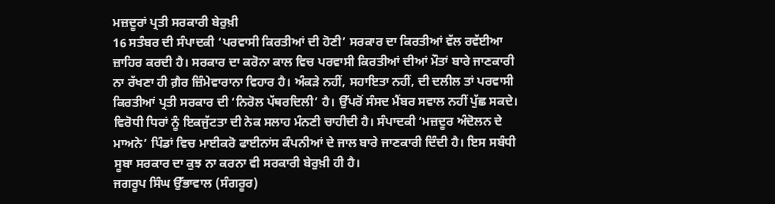ਮਜ਼ਦੂਰਾਂ ਪ੍ਰਤੀ ਸਰਕਾਰੀ ਬੇਰੁਖ਼ੀ
16 ਸਤੰਬਰ ਦੀ ਸੰਪਾਦਕੀ ‘ਪਰਵਾਸੀ ਕਿਰਤੀਆਂ ਦੀ ਹੋਣੀ’ ਸਰਕਾਰ ਦਾ ਕਿਰਤੀਆਂ ਵੱਲ ਰਵੱਈਆ ਜ਼ਾਹਿਰ ਕਰਦੀ ਹੈ। ਸਰਕਾਰ ਦਾ ਕਰੋਨਾ ਕਾਲ ਵਿਚ ਪਰਵਾਸੀ ਕਿਰਤੀਆਂ ਦੀਆਂ ਮੌਤਾਂ ਬਾਰੇ ਜਾਣਕਾਰੀ ਨਾ ਰੱਖਣਾ ਹੀ ਗ਼ੈਰ ਜ਼ਿੰਮੇਵਾਰਾਨਾ ਵਿਹਾਰ ਹੈ। ਅੰਕੜੇ ਨਹੀਂ, ਸਹਾਇਤਾ ਨਹੀਂ, ਦੀ ਦਲੀਲ ਤਾਂ ਪਰਵਾਸੀ ਕਿਰਤੀਆਂ ਪ੍ਰਤੀ ਸਰਕਾਰ ਦੀ ‘ਨਿਰੋਲ ਪੱਥਰਦਿਲੀ’ ਹੈ। ਉੱਪਰੋਂ ਸੰਸਦ ਮੈਂਬਰ ਸਵਾਲ ਨਹੀਂ ਪੁੱਛ ਸਕਦੇ। ਵਿਰੋਧੀ ਧਿਰਾਂ ਨੂੰ ਇਕਜੁੱਟਤਾ ਦੀ ਨੇਕ ਸਲਾਹ ਮੰਨਣੀ ਚਾਹੀਦੀ ਹੈ। ਸੰਪਾਦਕੀ ‘ਮਜ਼ਦੂਰ ਅੰਦੋਲਨ ਦੇ ਮਾਅਨੇ’ ਪਿੰਡਾਂ ਵਿਚ ਮਾਈਕਰੋ ਫਾਈਨਾਂਸ ਕੰਪਨੀਆਂ ਦੇ ਜਾਲ ਬਾਰੇ ਜਾਣਕਾਰੀ ਦਿੰਦੀ ਹੈ। ਇਸ ਸਬੰਧੀ ਸੂਬਾ ਸਰਕਾਰ ਦਾ ਕੁਝ ਨਾ ਕਰਨਾ ਵੀ ਸਰਕਾਰੀ ਬੇਰੁਖ਼ੀ ਹੀ ਹੈ।
ਜਗਰੂਪ ਸਿੰਘ ਉੱਭਾਵਾਲ (ਸੰਗਰੂਰ)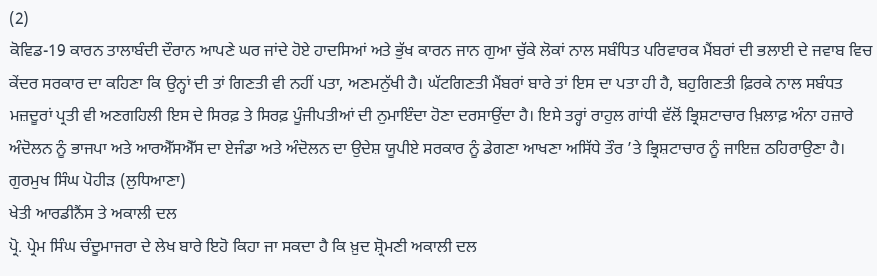(2)
ਕੋਵਿਡ-19 ਕਾਰਨ ਤਾਲਾਬੰਦੀ ਦੌਰਾਨ ਆਪਣੇ ਘਰ ਜਾਂਦੇ ਹੋਏ ਹਾਦਸਿਆਂ ਅਤੇ ਭੁੱਖ ਕਾਰਨ ਜਾਨ ਗੁਆ ਚੁੱਕੇ ਲੋਕਾਂ ਨਾਲ ਸਬੰਧਿਤ ਪਰਿਵਾਰਕ ਮੈਂਬਰਾਂ ਦੀ ਭਲਾਈ ਦੇ ਜਵਾਬ ਵਿਚ ਕੇਂਦਰ ਸਰਕਾਰ ਦਾ ਕਹਿਣਾ ਕਿ ਉਨ੍ਹਾਂ ਦੀ ਤਾਂ ਗਿਣਤੀ ਵੀ ਨਹੀਂ ਪਤਾ, ਅਣਮਨੁੱਖੀ ਹੈ। ਘੱਟਗਿਣਤੀ ਮੈਂਬਰਾਂ ਬਾਰੇ ਤਾਂ ਇਸ ਦਾ ਪਤਾ ਹੀ ਹੈ, ਬਹੁਗਿਣਤੀ ਫ਼ਿਰਕੇ ਨਾਲ ਸਬੰਧਤ ਮਜ਼ਦੂਰਾਂ ਪ੍ਰਤੀ ਵੀ ਅਣਗਹਿਲੀ ਇਸ ਦੇ ਸਿਰਫ਼ ਤੇ ਸਿਰਫ਼ ਪੂੰਜੀਪਤੀਆਂ ਦੀ ਨੁਮਾਇੰਦਾ ਹੋਣਾ ਦਰਸਾਉਂਦਾ ਹੈ। ਇਸੇ ਤਰ੍ਹਾਂ ਰਾਹੁਲ ਗਾਂਧੀ ਵੱਲੋਂ ਭ੍ਰਿਸ਼ਟਾਚਾਰ ਖ਼ਿਲਾਫ਼ ਅੰਨਾ ਹਜ਼ਾਰੇ ਅੰਦੋਲਨ ਨੂੰ ਭਾਜਪਾ ਅਤੇ ਆਰਐੱਸਐੱਸ ਦਾ ਏਜੰਡਾ ਅਤੇ ਅੰਦੋਲਨ ਦਾ ਉਦੇਸ਼ ਯੂਪੀਏ ਸਰਕਾਰ ਨੂੰ ਡੇਗਣਾ ਆਖਣਾ ਅਸਿੱਧੇ ਤੌਰ ’ਤੇ ਭ੍ਰਿਸ਼ਟਾਚਾਰ ਨੂੰ ਜਾਇਜ਼ ਠਹਿਰਾਉਣਾ ਹੈ।
ਗੁਰਮੁਖ ਸਿੰਘ ਪੋਹੀੜ (ਲੁਧਿਆਣਾ)
ਖੇਤੀ ਆਰਡੀਨੈਂਸ ਤੇ ਅਕਾਲੀ ਦਲ
ਪ੍ਰੋ. ਪ੍ਰੇਮ ਸਿੰਘ ਚੰਦੂਮਾਜਰਾ ਦੇ ਲੇਖ ਬਾਰੇ ਇਹੋ ਕਿਹਾ ਜਾ ਸਕਦਾ ਹੈ ਕਿ ਖ਼ੁਦ ਸ਼੍ਰੋਮਣੀ ਅਕਾਲੀ ਦਲ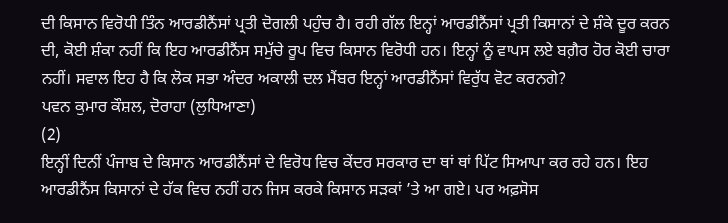ਦੀ ਕਿਸਾਨ ਵਿਰੋਧੀ ਤਿੰਨ ਆਰਡੀਨੈਂਸਾਂ ਪ੍ਰਤੀ ਦੋਗਲੀ ਪਹੁੰਚ ਹੈ। ਰਹੀ ਗੱਲ ਇਨ੍ਹਾਂ ਆਰਡੀਨੈਂਸਾਂ ਪ੍ਰਤੀ ਕਿਸਾਨਾਂ ਦੇ ਸ਼ੰਕੇ ਦੂਰ ਕਰਨ ਦੀ, ਕੋਈ ਸ਼ੰਕਾ ਨਹੀਂ ਕਿ ਇਹ ਆਰਡੀਨੈਂਸ ਸਮੁੱਚੇ ਰੂਪ ਵਿਚ ਕਿਸਾਨ ਵਿਰੋਧੀ ਹਨ। ਇਨ੍ਹਾਂ ਨੂੰ ਵਾਪਸ ਲਏ ਬਗ਼ੈਰ ਹੋਰ ਕੋਈ ਚਾਰਾ ਨਹੀਂ। ਸਵਾਲ ਇਹ ਹੈ ਕਿ ਲੋਕ ਸਭਾ ਅੰਦਰ ਅਕਾਲੀ ਦਲ ਮੈਂਬਰ ਇਨ੍ਹਾਂ ਆਰਡੀਨੈਂਸਾਂ ਵਿਰੁੱਧ ਵੋਟ ਕਰਨਗੇ?
ਪਵਨ ਕੁਮਾਰ ਕੌਸ਼ਲ, ਦੋਰਾਹਾ (ਲੁਧਿਆਣਾ)
(2)
ਇਨ੍ਹੀਂ ਦਿਨੀਂ ਪੰਜਾਬ ਦੇ ਕਿਸਾਨ ਆਰਡੀਨੈਂਸਾਂ ਦੇ ਵਿਰੋਧ ਵਿਚ ਕੇਂਦਰ ਸਰਕਾਰ ਦਾ ਥਾਂ ਥਾਂ ਪਿੱਟ ਸਿਆਪਾ ਕਰ ਰਹੇ ਹਨ। ਇਹ ਆਰਡੀਨੈਂਸ ਕਿਸਾਨਾਂ ਦੇ ਹੱਕ ਵਿਚ ਨਹੀਂ ਹਨ ਜਿਸ ਕਰਕੇ ਕਿਸਾਨ ਸੜਕਾਂ ’ਤੇ ਆ ਗਏ। ਪਰ ਅਫ਼ਸੋਸ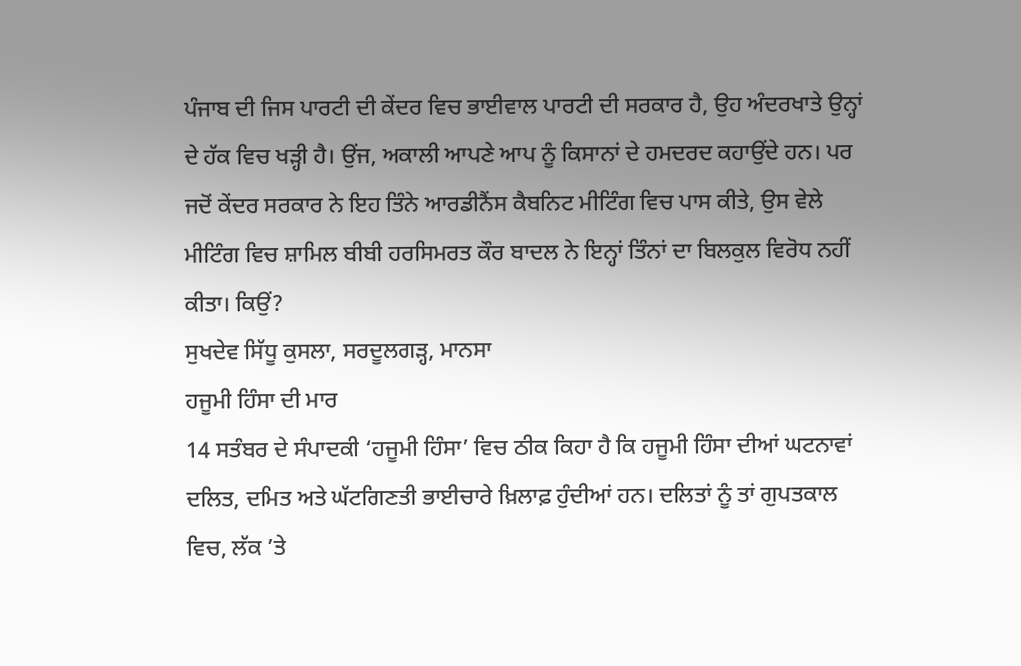ਪੰਜਾਬ ਦੀ ਜਿਸ ਪਾਰਟੀ ਦੀ ਕੇਂਦਰ ਵਿਚ ਭਾਈਵਾਲ ਪਾਰਟੀ ਦੀ ਸਰਕਾਰ ਹੈ, ਉਹ ਅੰਦਰਖਾਤੇ ਉਨ੍ਹਾਂ ਦੇ ਹੱਕ ਵਿਚ ਖੜ੍ਹੀ ਹੈ। ਉਂਜ, ਅਕਾਲੀ ਆਪਣੇ ਆਪ ਨੂੰ ਕਿਸਾਨਾਂ ਦੇ ਹਮਦਰਦ ਕਹਾਉਂਦੇ ਹਨ। ਪਰ ਜਦੋਂ ਕੇਂਦਰ ਸਰਕਾਰ ਨੇ ਇਹ ਤਿੰਨੇ ਆਰਡੀਨੈਂਸ ਕੈਬਨਿਟ ਮੀਟਿੰਗ ਵਿਚ ਪਾਸ ਕੀਤੇ, ਉਸ ਵੇਲੇ ਮੀਟਿੰਗ ਵਿਚ ਸ਼ਾਮਿਲ ਬੀਬੀ ਹਰਸਿਮਰਤ ਕੌਰ ਬਾਦਲ ਨੇ ਇਨ੍ਹਾਂ ਤਿੰਨਾਂ ਦਾ ਬਿਲਕੁਲ ਵਿਰੋਧ ਨਹੀਂ ਕੀਤਾ। ਕਿਉਂ?
ਸੁਖਦੇਵ ਸਿੱਧੂ ਕੁਸਲਾ, ਸਰਦੂਲਗੜ੍ਹ, ਮਾਨਸਾ
ਹਜੂਮੀ ਹਿੰਸਾ ਦੀ ਮਾਰ
14 ਸਤੰਬਰ ਦੇ ਸੰਪਾਦਕੀ ‘ਹਜੂਮੀ ਹਿੰਸਾ’ ਵਿਚ ਠੀਕ ਕਿਹਾ ਹੈ ਕਿ ਹਜੂਮੀ ਹਿੰਸਾ ਦੀਆਂ ਘਟਨਾਵਾਂ ਦਲਿਤ, ਦਮਿਤ ਅਤੇ ਘੱਟਗਿਣਤੀ ਭਾਈਚਾਰੇ ਖ਼ਿਲਾਫ਼ ਹੁੰਦੀਆਂ ਹਨ। ਦਲਿਤਾਂ ਨੂੰ ਤਾਂ ਗੁਪਤਕਾਲ ਵਿਚ, ਲੱਕ ’ਤੇ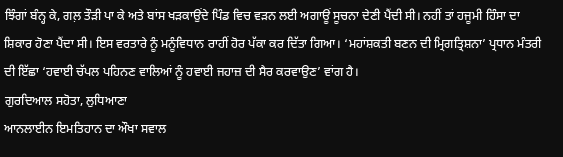ਝਿੰਗਾਂ ਬੰਨ੍ਹ ਕੇ, ਗਲ਼ ਤੌੜੀ ਪਾ ਕੇ ਅਤੇ ਬਾਂਸ ਖੜਕਾਉਂਦੇ ਪਿੰਡ ਵਿਚ ਵੜਨ ਲਈ ਅਗਾਊਂ ਸੂਚਨਾ ਦੇਣੀ ਪੈਂਦੀ ਸੀ। ਨਹੀਂ ਤਾਂ ਹਜੂਮੀ ਹਿੰਸਾ ਦਾ ਸ਼ਿਕਾਰ ਹੋਣਾ ਪੈਂਦਾ ਸੀ। ਇਸ ਵਰਤਾਰੇ ਨੂੰ ਮਨੂੰਵਿਧਾਨ ਰਾਹੀਂ ਹੋਰ ਪੱਕਾ ਕਰ ਦਿੱਤਾ ਗਿਆ। ‘ਮਹਾਂਸ਼ਕਤੀ ਬਣਨ ਦੀ ਮ੍ਰਿਗਤ੍ਰਿਸ਼ਨਾ’ ਪ੍ਰਧਾਨ ਮੰਤਰੀ ਦੀ ਇੱਛਾ ‘ਹਵਾਈ ਚੱਪਲ ਪਹਿਨਣ ਵਾਲਿਆਂ ਨੂੰ ਹਵਾਈ ਜਹਾਜ਼ ਦੀ ਸੈਰ ਕਰਵਾਉਣ’ ਵਾਂਗ ਹੈ।
ਗੁਰਦਿਆਲ ਸਹੋਤਾ, ਲੁਧਿਆਣਾ
ਆਨਲਾਈਨ ਇਮਤਿਹਾਨ ਦਾ ਔਖਾ ਸਵਾਲ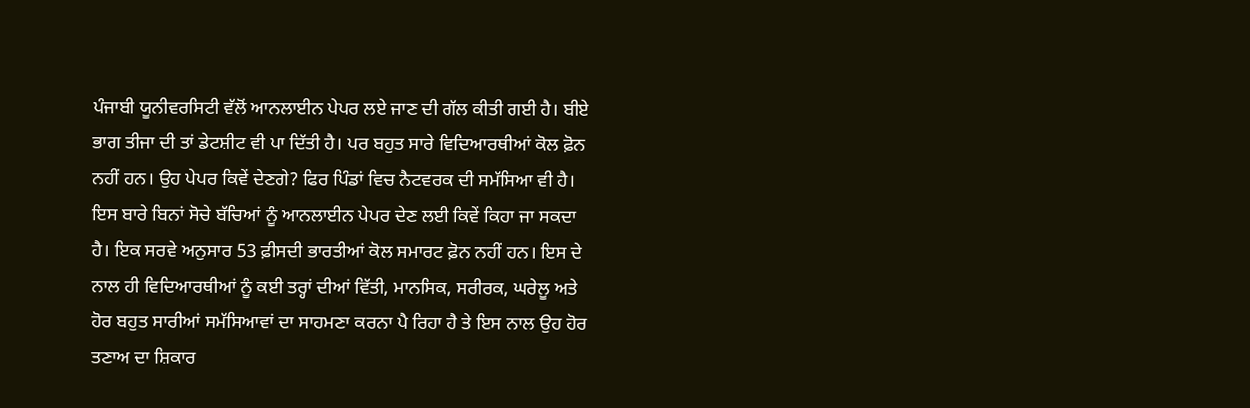ਪੰਜਾਬੀ ਯੂਨੀਵਰਸਿਟੀ ਵੱਲੋਂ ਆਨਲਾਈਨ ਪੇਪਰ ਲਏ ਜਾਣ ਦੀ ਗੱਲ ਕੀਤੀ ਗਈ ਹੈ। ਬੀਏ ਭਾਗ ਤੀਜਾ ਦੀ ਤਾਂ ਡੇਟਸ਼ੀਟ ਵੀ ਪਾ ਦਿੱਤੀ ਹੈ। ਪਰ ਬਹੁਤ ਸਾਰੇ ਵਿਦਿਆਰਥੀਆਂ ਕੋਲ ਫ਼ੋਨ ਨਹੀਂ ਹਨ। ਉਹ ਪੇਪਰ ਕਿਵੇਂ ਦੇਣਗੇ? ਫਿਰ ਪਿੰਡਾਂ ਵਿਚ ਨੈਟਵਰਕ ਦੀ ਸਮੱਸਿਆ ਵੀ ਹੈ। ਇਸ ਬਾਰੇ ਬਿਨਾਂ ਸੋਚੇ ਬੱਚਿਆਂ ਨੂੰ ਆਨਲਾਈਨ ਪੇਪਰ ਦੇਣ ਲਈ ਕਿਵੇਂ ਕਿਹਾ ਜਾ ਸਕਦਾ ਹੈ। ਇਕ ਸਰਵੇ ਅਨੁਸਾਰ 53 ਫ਼ੀਸਦੀ ਭਾਰਤੀਆਂ ਕੋਲ ਸਮਾਰਟ ਫ਼ੋਨ ਨਹੀਂ ਹਨ। ਇਸ ਦੇ ਨਾਲ ਹੀ ਵਿਦਿਆਰਥੀਆਂ ਨੂੰ ਕਈ ਤਰ੍ਹਾਂ ਦੀਆਂ ਵਿੱਤੀ, ਮਾਨਸਿਕ, ਸਰੀਰਕ, ਘਰੇਲੂ ਅਤੇ ਹੋਰ ਬਹੁਤ ਸਾਰੀਆਂ ਸਮੱਸਿਆਵਾਂ ਦਾ ਸਾਹਮਣਾ ਕਰਨਾ ਪੈ ਰਿਹਾ ਹੈ ਤੇ ਇਸ ਨਾਲ ਉਹ ਹੋਰ ਤਣਾਅ ਦਾ ਸ਼ਿਕਾਰ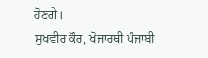ਹੋਣਗੇ।
ਸੁਖਵੀਰ ਕੌਰ, ਖੋਜਾਰਥੀ ਪੰਜਾਬੀ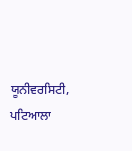ਯੂਨੀਵਰਸਿਟੀ, ਪਟਿਆਲਾ